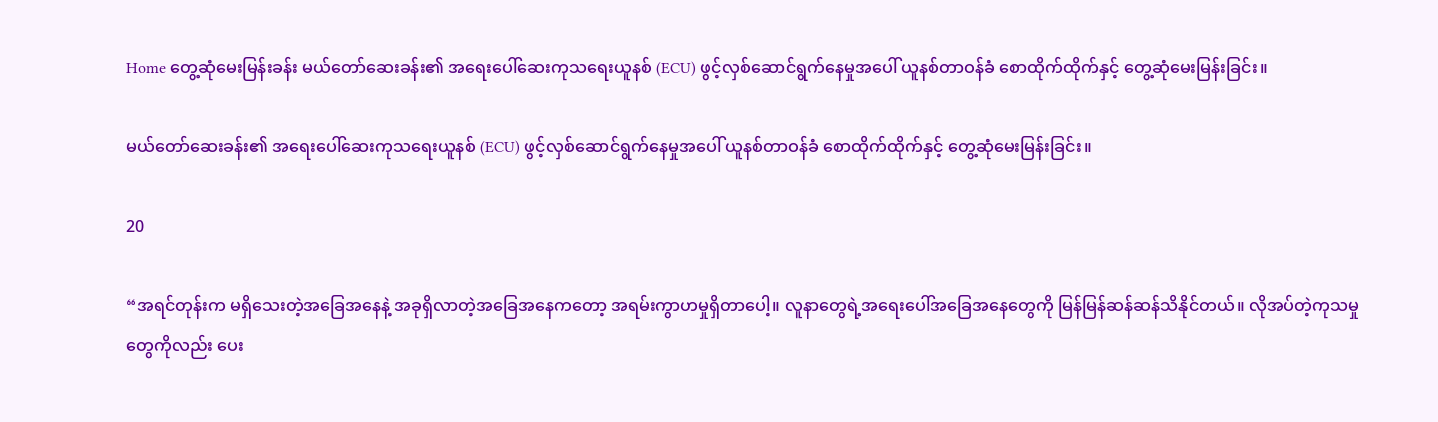Home တွေ့ဆုံမေးမြန်းခန်း မယ်တော်ဆေးခန်း၏ အရေးပေါ်ဆေးကုသရေးယူနစ် (ECU) ဖွင့်လှစ်ဆောင်ရွက်နေမှုအပေါ် ယူနစ်တာဝန်ခံ စောထိုက်ထိုက်နှင့် တွေ့ဆုံမေးမြန်းခြင်း။

မယ်တော်ဆေးခန်း၏ အရေးပေါ်ဆေးကုသရေးယူနစ် (ECU) ဖွင့်လှစ်ဆောင်ရွက်နေမှုအပေါ် ယူနစ်တာဝန်ခံ စောထိုက်ထိုက်နှင့် တွေ့ဆုံမေးမြန်းခြင်း။

20

“အရင်တုန်းက မရှိသေးတဲ့အခြေအနေနဲ့ အခုရှိလာတဲ့အခြေအနေကတော့ အရမ်းကွာဟမှုရှိတာပေါ့။ လူနာတွေရဲ့အရေးပေါ်အခြေအနေတွေကို မြန်မြန်ဆန်ဆန်သိနိုင်တယ်။ လိုအပ်တဲ့ကုသမှုတွေကိုလည်း ပေး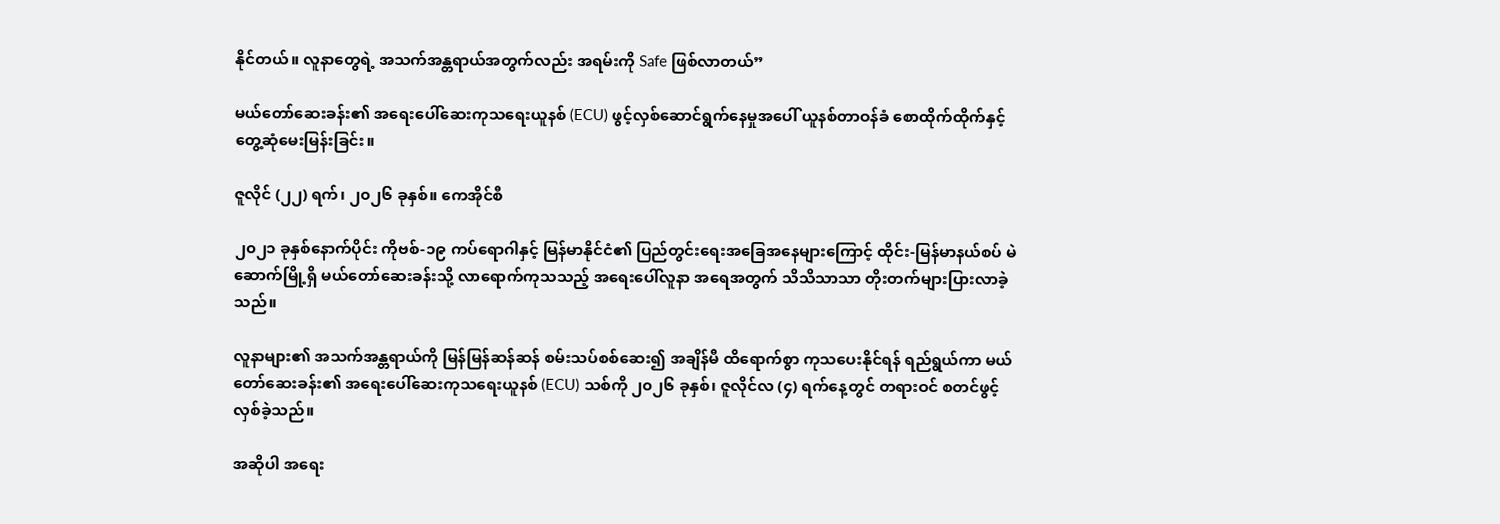နိုင်တယ်။ လူနာတွေရဲ့ အသက်အန္တရာယ်အတွက်လည်း အရမ်းကို Safe ဖြစ်လာတယ်”

မယ်တော်ဆေးခန်း၏ အရေးပေါ်ဆေးကုသရေးယူနစ် (ECU) ဖွင့်လှစ်ဆောင်ရွက်နေမှုအပေါ် ယူနစ်တာဝန်ခံ စောထိုက်ထိုက်နှင့် တွေ့ဆုံမေးမြန်းခြင်း။

ဇူလိုင် (၂၂) ရက်၊ ၂၀၂၆ ခုနှစ်။ ကေအိုင်စီ

၂၀၂၁ ခုနှစ်နောက်ပိုင်း ကိုဗစ်-၁၉ ကပ်ရောဂါနှင့် မြန်မာနိုင်ငံ၏ ပြည်တွင်းရေးအခြေအနေများကြောင့် ထိုင်း-မြန်မာနယ်စပ် မဲဆောက်မြို့ရှိ မယ်တော်ဆေးခန်းသို့ လာရောက်ကုသသည့် အရေးပေါ်လူနာ အရေအတွက် သိသိသာသာ တိုးတက်များပြားလာခဲ့သည်။

လူနာများ၏ အသက်အန္တရာယ်ကို မြန်မြန်ဆန်ဆန် စမ်းသပ်စစ်ဆေး၍ အချိန်မီ ထိရောက်စွာ ကုသပေးနိုင်ရန် ရည်ရွယ်ကာ မယ်တော်ဆေးခန်း၏ အရေးပေါ်ဆေးကုသရေးယူနစ် (ECU) သစ်ကို ၂၀၂၆ ခုနှစ်၊ ဇူလိုင်လ (၄) ရက်နေ့တွင် တရားဝင် စတင်ဖွင့်လှစ်ခဲ့သည်။

အဆိုပါ အရေး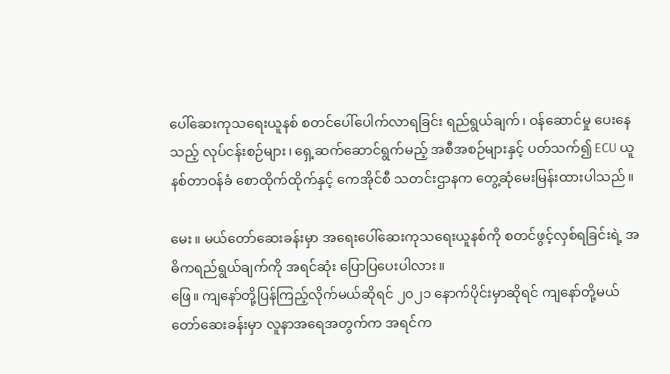ပေါ်ဆေးကုသရေးယူနစ် စတင်ပေါ်ပေါက်လာရခြင်း ရည်ရွယ်ချက်၊ ဝန်ဆောင်မှု ပေးနေသည့် လုပ်ငန်းစဉ်များ၊ ရှေ့ဆက်ဆောင်ရွက်မည့် အစီအစဉ်များနှင့် ပတ်သက်၍ ECU ယူနစ်တာဝန်ခံ စောထိုက်ထိုက်နှင့် ကေအိုင်စီ သတင်းဌာနက တွေ့ဆုံမေးမြန်းထားပါသည်။

မေး။ မယ်တော်ဆေးခန်းမှာ အရေးပေါ်ဆေးကုသရေးယူနစ်ကို စတင်ဖွင့်လှစ်ရခြင်းရဲ့ အဓိကရည်ရွယ်ချက်ကို အရင်ဆုံး ပြောပြပေးပါလား။
ဖြေ။ ကျနော်တို့ပြန်ကြည့်လိုက်မယ်ဆိုရင် ၂၀၂၁ နောက်ပိုင်းမှာဆိုရင် ကျနော်တို့မယ်တော်ဆေးခန်းမှာ လူနာအရေအတွက်က အရင်က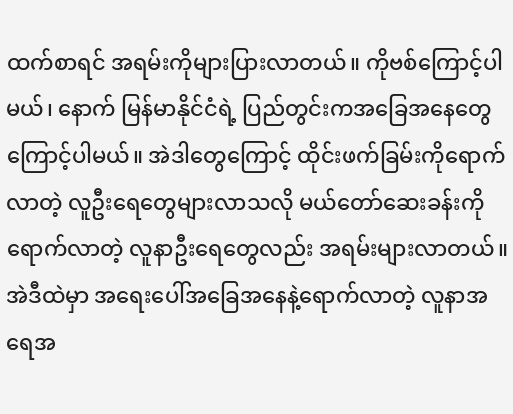ထက်စာရင် အရမ်းကိုများပြားလာတယ်။ ကိုဗစ်ကြောင့်ပါမယ်၊ နောက် မြန်မာနိုင်ငံရဲ့ ပြည်တွင်းကအခြေအနေတွေကြောင့်ပါမယ်။ အဲဒါတွေကြောင့် ထိုင်းဖက်ခြမ်းကိုရောက်လာတဲ့ လူဦးရေတွေများလာသလို မယ်တော်ဆေးခန်းကိုရောက်လာတဲ့ လူနာဦးရေတွေလည်း အရမ်းများလာတယ်။ အဲဒီထဲမှာ အရေးပေါ်အခြေအနေနဲ့ရောက်လာတဲ့ လူနာအရေအ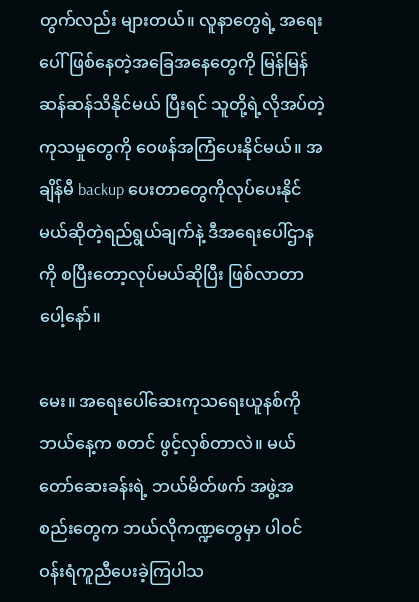တွက်လည်း များတယ်။ လူနာတွေရဲ့ အရေးပေါ်ဖြစ်နေတဲ့အခြေအနေတွေကို မြန်မြန်ဆန်ဆန်သိနိုင်မယ် ပြီးရင် သူတို့ရဲ့လိုအပ်တဲ့ကုသမှုတွေကို ဝေဖန်အကြံပေးနိုင်မယ်။ အချိန်မီ backup ပေးတာ‌တွေကိုလုပ်ပေးနိုင်မယ်ဆိုတဲ့ရည်ရွယ်ချက်နဲ့ ဒီအရေးပေါ်ဌာနကို စပြီးတော့လုပ်မယ်ဆိုပြီး ဖြစ်လာတာပေါ့နော်။

မေး။ အရေးပေါ်ဆေးကုသရေးယူနစ်ကို ဘယ်နေ့က စတင် ဖွင့်လှစ်တာလဲ။ မယ်တော်ဆေးခန်းရဲ့ ဘယ်မိတ်ဖက် အဖွဲ့အစည်းတွေက ဘယ်လိုကဏ္ဍတွေမှာ ပါဝင်ဝန်းရံကူညီပေးခဲ့ကြပါသ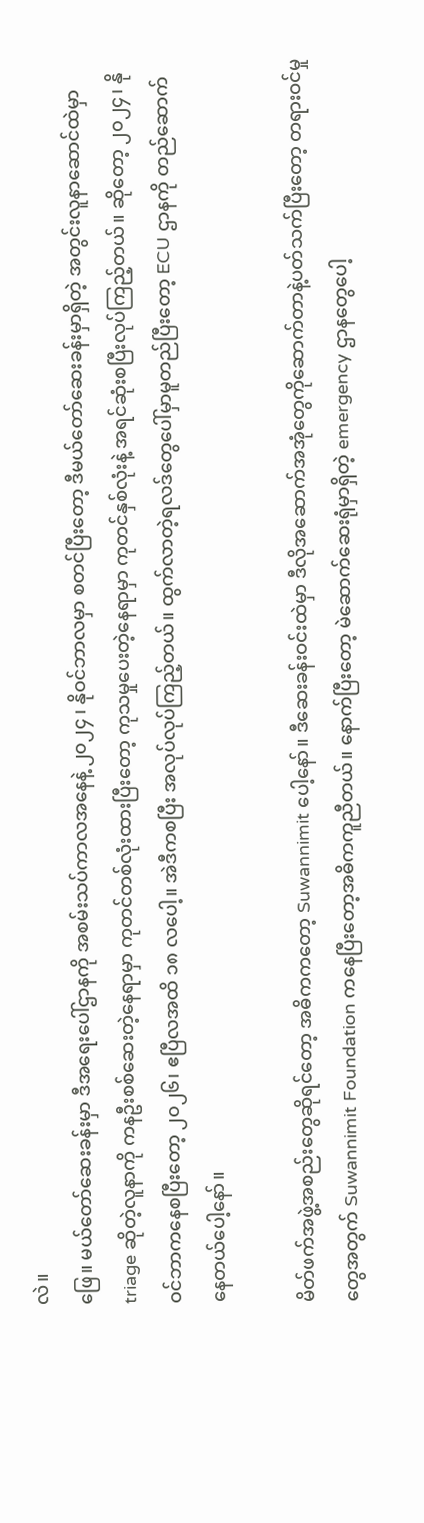လဲ။
ဖြေ။ မယ်တော်ဆေးခန်းမှာ ဒီအရေးပေါ်ဌာနကို အစမ်းသပ်ကာလအနေနဲ့ ၂၀၂၄ ၊ နိုဝင်ဘာလမှာ စတင်ပြီးတော့ ဒီမယ်တော်ဆေးခန်းမှာရှိတဲ့ အတွင်းလူနာဆောင်ထဲမှာ triage ဆိုတဲ့လူနာကို ကနဦးစစ်ဆေးတဲ့နေရာမှာ ကုတင်တစ်လုံးထားပြီးတော့ ကုသမှုပေးတဲ့နေရာမှာ ကုတင်နှစ်လုံးနဲ့ အရင်ဆုံးစပြီးလုပ်ကြည့်တယ်။ ဆိုတော့ ၂၀၂၄၊ နိုဝင်ဘာကနေစပြီးတော့ ၂၀၂၆၊ ဧပြီလအထိ ၁၈ လပေါ့။ အဲဒီကစပြီး အလုပ်လုပ်ကြည့်တယ်။ ထွက်လာတဲ့ရလဒ်တွေပေါ်မှာမူတည်ပြီးတော့ ECU ဌာနကို တည်ဆောက်နေတယ်ပေါ့နော်။

မိတ်ဖက်အဖွဲ့အစည်းတွေဆိုရင်တော့ အဓိကကတော့ Suwannimit ပေါ့နော်။ ဒီဆေးခန်းဝင်းထဲမှာ ဒီလိုအဆောက်အအုံတွေကိုဆောက်တာနဲ့ပတ်သက်ပြီးတော့ တရားဝင်မှုတွေအတွက် Suwannimit Foundation ကနေပြီးတော့အဓိကကူညီတယ်။ နောက်ပြီးတော့ မဲဆောက်ဆေးရုံမှာရှိတဲ့ emergency ဌာနတွေပေါ့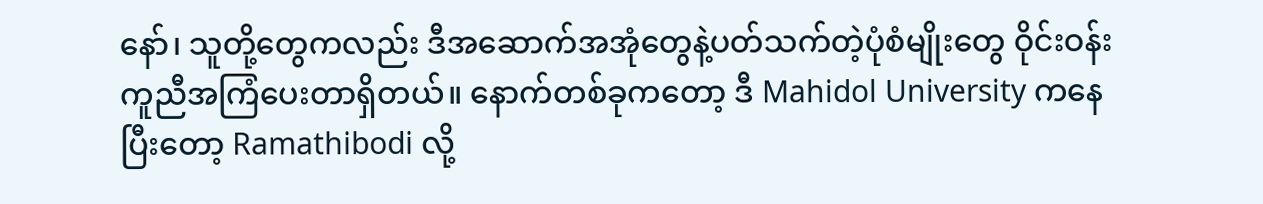နော်၊ သူတို့တွေကလည်း ဒီအဆောက်အအုံတွေနဲ့ပတ်သက်တဲ့ပုံစံမျိုးတွေ ဝိုင်းဝန်းကူညီအကြံပေးတာရှိတယ်။ နောက်တစ်ခုကတော့ ဒီ Mahidol University ကနေပြီးတော့ Ramathibodi လို့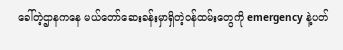ခေါ်တဲ့ဌာနကနေ မယ်တော်ဆေးခန်းမှာရှိတဲ့ဝန်ထမ်းတွေကို emergency နဲ့ပတ်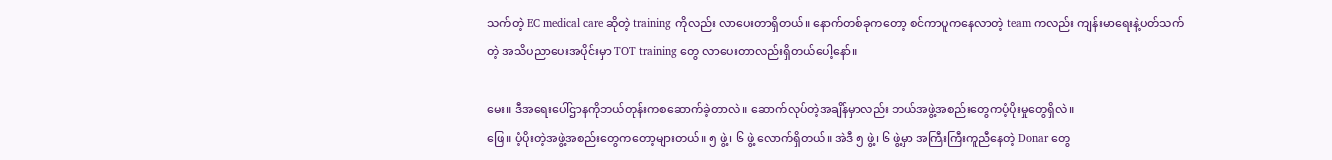သက်တဲ့ EC medical care ဆိုတဲ့ training ကိုလည်း လာပေးတာရှိတယ်။ နောက်တစ်ခုကတော့ စင်ကာပူကနေလာတဲ့ team ကလည်း ကျန်းမာရေးနဲ့ပတ်သက်တဲ့ အသိပညာပေးအပိုင်းမှာ TOT training တွေ လာပေးတာလည်းရှိတယ်ပေါ့နော်။

မေး။ ဒီအရေးပေါ်ဌာနကိုဘယ်တုန်းကစဆောက်ခဲ့တာလဲ။ ဆောက်လုပ်တဲ့အချိန်မှာလည်း ဘယ်အဖွဲ့အစည်းတွေကပံ့ပိုးမှုတွေရှိလဲ။
ဖြေ။ ပံ့ပိုးတဲ့အဖွဲ့အစည်းတွေကတော့များတယ်။ ၅ ဖွဲ့၊ ၆ ဖွဲ့ လောက်ရှိတယ်။ အဲဒီ ၅ ဖွဲ့၊ ၆ ဖွဲ့မှာ အကြီးကြီးကူညီနေတဲ့ Donar တွေ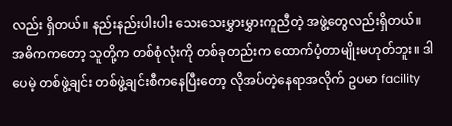လည်း ရှိတယ်။ နည်းနည်းပါးပါး သေးသေးမွှားမွှားကူညီတဲ့ အဖွဲ့တွေလည်းရှိတယ်။ အဓိကကတော့ သူတို့က တစ်စုံလုံးကို တစ်ခုတည်းက ထောက်ပံ့တာမျိုးမဟုတ်ဘူး။ ဒါပေမဲ့ တစ်ဖွဲ့ချင်း တစ်ဖွဲ့ချင်းစီကနေပြီးတော့ လိုအပ်တဲ့နေရာအလိုက် ဥပမာ facility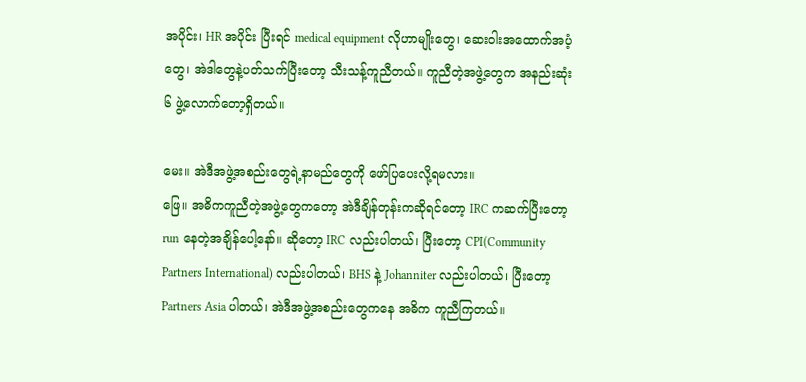အပိုင်း၊ HR အပိုင်း ပြီးရင် medical equipment လိုဟာမျိုးတွေ၊ ဆေးဝါးအထောက်အပံ့တွေ၊ အဲဒါတွေနဲ့ပတ်သက်ပြီးတော့ သီးသန့်ကူညီတယ်။ ကူညီတဲ့အဖွဲ့တွေက အနည်းဆုံး ၆ ဖွဲ့လောက်တော့ရှိတယ်။

မေး။ အဲဒီအဖွဲ့အစည်းတွေရဲ့နာမည်တွေကို ဖော်ပြပေးလို့ရမလား။
ဖြေ။ အဓိကကူညီတဲ့အဖွဲ့တွေကတော့ အဲဒီချိန်တုန်းကဆိုရင်တော့ IRC ကဆက်ပြီးတော့ run နေတဲ့အချိန်ပေါ့နော်။ ဆိုတော့ IRC လည်းပါတယ်၊ ပြီးတော့ CPI(Community Partners International) လည်းပါတယ်၊ BHS နဲ့ Johanniter လည်းပါတယ်၊ ပြီးတော့ Partners Asia ပါတယ်၊ အဲဒီအဖွဲ့အစည်းတွေကနေ အဓိက ကူညီကြတယ်။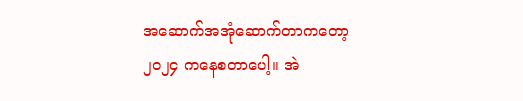အဆောက်အအုံဆောက်တာကတော့ ၂၀၂၄ ကနေစတာပေါ့။ အဲ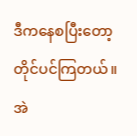ဒီကနေစပြီးတော့ တိုင်ပင်ကြတယ်။ အဲ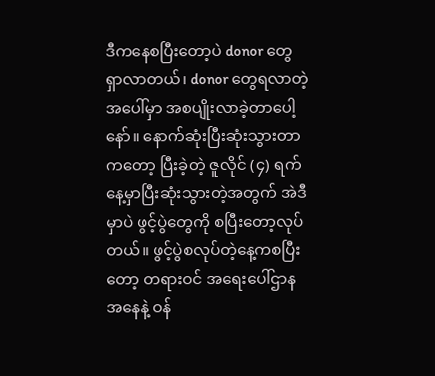ဒီကနေစပြီးတော့ပဲ donor တွေရှာလာတယ်၊ donor တွေရလာတဲ့အပေါ်မှာ အစပျိုးလာခဲ့တာပေါ့နော်။ နောက်ဆုံးပြီးဆုံးသွားတာကတော့ ပြီးခဲ့တဲ့ ဇူလိုင် (၄) ရက်နေ့မှာပြီးဆုံးသွားတဲ့အတွက် အဲဒီမှာပဲ ဖွင့်ပွဲတွေကို စပြီးတော့လုပ်တယ်။ ဖွင့်ပွဲစလုပ်တဲ့နေ့ကစပြီးတော့ တရားဝင် အရေးပေါ်ဌာနအနေနဲ့ ဝန်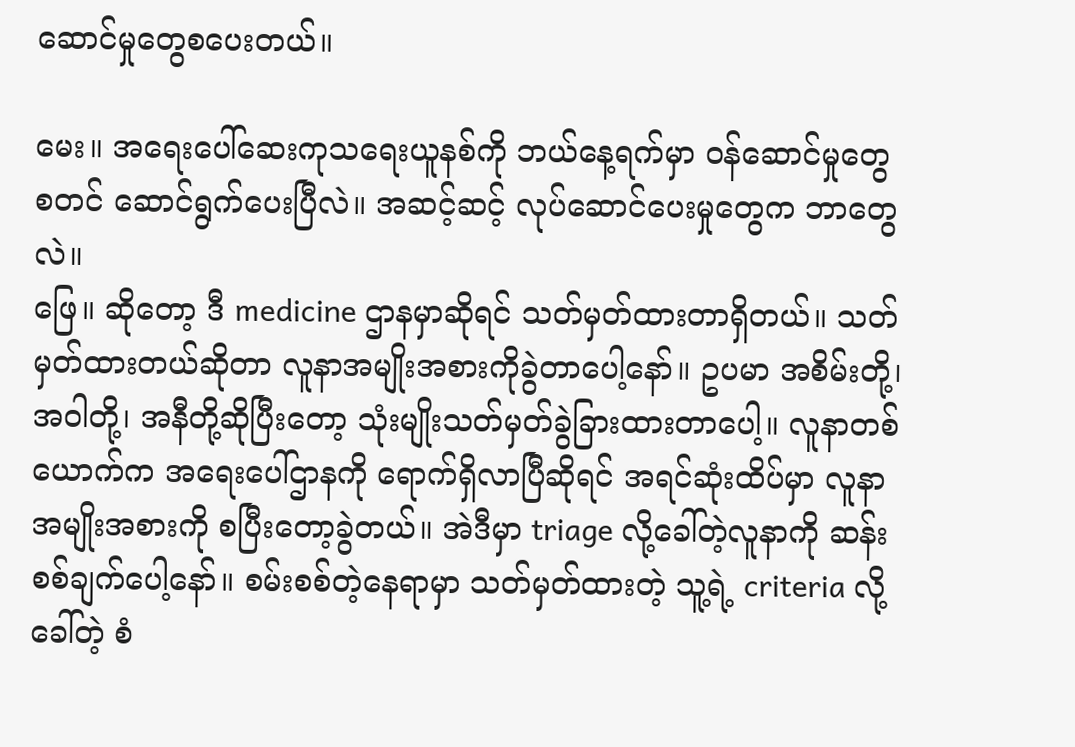ဆောင်မှုတွေစပေးတယ်။

မေး။ အရေးပေါ်ဆေးကုသရေးယူနစ်ကို ဘယ်နေ့ရက်မှာ ဝန်ဆောင်မှုတွေ စတင် ဆောင်ရွက်ပေးပြီလဲ။ အဆင့်ဆင့် လုပ်ဆောင်ပေးမှုတွေက ဘာတွေလဲ။
ဖြေ။ ဆိုတော့ ဒီ medicine ဌာနမှာဆိုရင် သတ်မှတ်ထားတာရှိတယ်။ သတ်မှတ်ထားတယ်ဆိုတာ လူနာအမျိုးအစားကိုခွဲတာပေါ့နော်။ ဥပမာ အစိမ်းတို့၊ အဝါတို့၊ အနီတို့ဆိုပြီးတော့ သုံးမျိုးသတ်မှတ်ခွဲခြားထားတာပေါ့။ လူနာတစ်ယောက်က အရေးပေါ်ဌာနကို ရောက်ရှိလာပြီဆိုရင် အရင်ဆုံးထိပ်မှာ လူနာအမျိုးအစားကို စပြီးတော့ခွဲတယ်။ အဲဒီမှာ triage လို့ခေါ်တဲ့လူနာကို ဆန်းစစ်ချက်ပေါ့နော်။ စမ်းစစ်တဲ့နေရာမှာ သတ်မှတ်ထားတဲ့ သူ့ရဲ့ criteria လို့ခေါ်တဲ့ စံ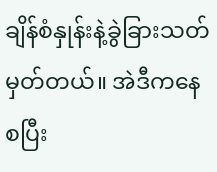ချိန်စံနှုန်းနဲ့ခွဲခြားသတ်မှတ်တယ်။ အဲဒီကနေစပြီး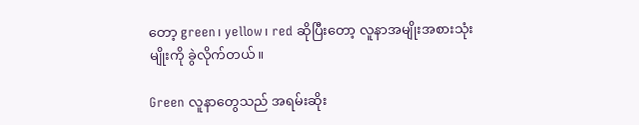တော့ green၊ yellow၊ red ဆိုပြီးတော့ လူနာအမျိုးအစားသုံးမျိုးကို ခွဲလိုက်တယ်။

Green လူနာတွေသည် အရမ်းဆိုး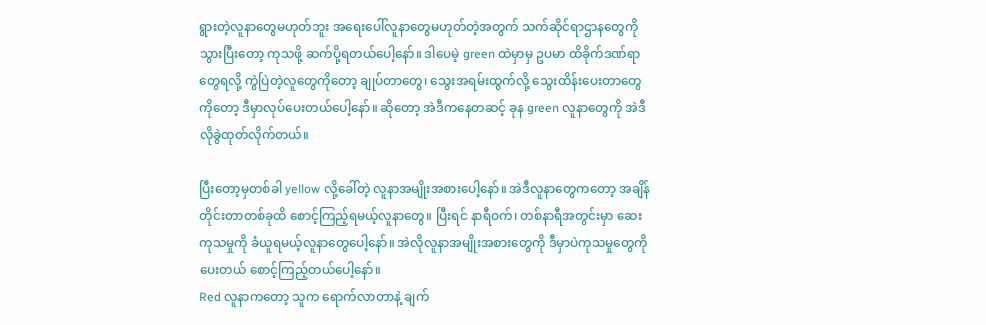ရွားတဲ့လူနာတွေမဟုတ်ဘူး အရေးပေါ်လူနာတွေမဟုတ်တဲ့အတွက် သက်ဆိုင်ရာဌာနတွေကိုသွားပြီးတော့ ကုသဖို့ ဆက်ပို့ရတယ်ပေါ့နော်။ ဒါပေမဲ့ green ထဲမှာမှ ဥပမာ ထိခိုက်ဒဏ်ရာတွေရလို့ ကွဲပြဲတဲ့လူတွေကိုတော့ ချုပ်တာတွေ၊ သွေးအရမ်းထွက်လို့ သွေးထိန်းပေးတာတွေကိုတော့ ဒီမှာလုပ်ပေးတယ်ပေါ့နော်။ ဆိုတော့ အဲဒီကနေတဆင့် ခုန green လူနာတွေကို အဲဒီလိုခွဲထုတ်လိုက်တယ်။

ပြီးတော့မှတစ်ခါ yellow လို့ခေါ်တဲ့ လူနာအမျိုးအစားပေါ့နော်။ အဲဒီလူနာတွေကတော့ အချိန်တိုင်းတာတစ်ခုထိ စောင့်ကြည့်ရမယ့်လူနာတွေ။ ပြီးရင် နာရီဝက်၊ တစ်နာရီအတွင်းမှာ ဆေးကုသမှုကို ခံယူရမယ့်လူနာတွေပေါ့နော်။ အဲလိုလူနာအမျိုးအစားတွေကို ဒီမှာပဲကုသမှုတွေကိုပေးတယ် စောင့်ကြည့်တယ်ပေါ့နော်။
Red လူနာကတော့ သူက ရောက်လာတာနဲ့ ချက်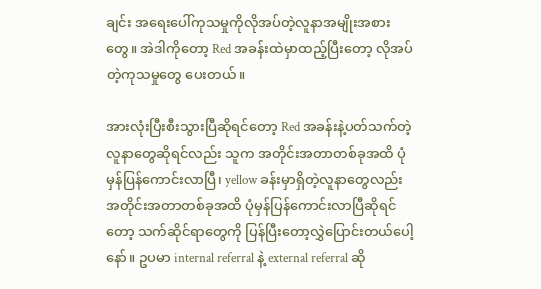ချင်း အရေးပေါ်ကုသမှုကိုလိုအပ်တဲ့လူနာအမျိုးအစားတွေ။ အဲဒါကိုတော့ Red အခန်းထဲမှာထည့်ပြီးတော့ လိုအပ်တဲ့ကုသမှုတွေ ပေးတယ်။

အားလုံးပြီးစီးသွားပြီဆိုရင်တော့ Red အခန်းနဲ့ပတ်သက်တဲ့လူနာတွေဆိုရင်လည်း သူက အတိုင်းအတာတစ်ခုအထိ ပုံမှန်ပြန်ကောင်းလာပြီ၊ yellow ခန်းမှာရှိတဲ့လူနာတွေလည်း အတိုင်းအတာတစ်ခုအထိ ပုံမှန်ပြန်ကောင်းလာပြီဆိုရင်တော့ သက်ဆိုင်ရာတွေကို ပြန်ပြီးတော့လွှဲပြောင်းတယ်ပေါ့နော်။ ဥပမာ internal referral နဲ့ external referral ဆို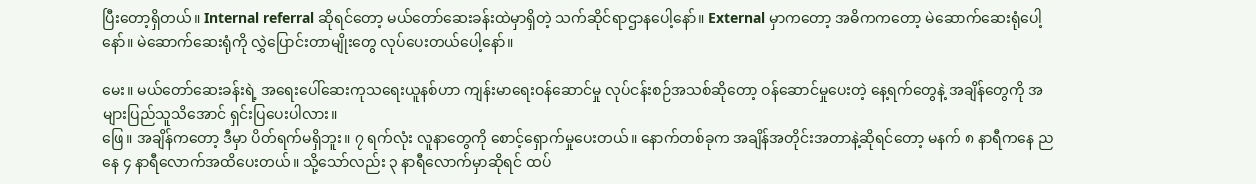ပြီးတော့ရှိတယ်။ Internal referral ဆိုရင်တော့ မယ်တော်ဆေးခန်းထဲမှာရှိတဲ့ သက်ဆိုင်ရာဌာနပေါ့နော်။ External မှာကတော့ အဓိကကတော့ မဲဆောက်ဆေးရုံပေါ့နော်။ မဲဆောက်ဆေးရုံကို လွှဲပြောင်းတာမျိုးတွေ လုပ်ပေးတယ်ပေါ့နော်။

မေး။ မယ်တော်ဆေးခန်းရဲ့ အရေးပေါ်ဆေးကုသရေးယူနစ်ဟာ ကျန်းမာရေးဝန်ဆောင်မှု လုပ်ငန်းစဉ်အသစ်ဆိုတော့ ဝန်ဆောင်မှုပေးတဲ့ နေ့ရက်တွေနဲ့ အချိန်တွေကို အများပြည်သူသိအောင် ရှင်းပြပေးပါလား။
ဖြေ။ အချိန်ကတော့ ဒီမှာ ပိတ်ရက်မရှိဘူး။ ၇ ရက်လုံး လူနာတွေကို စောင့်ရှောက်မှုပေးတယ်။ နောက်တစ်ခုက အချိန်အတိုင်းအတာနဲ့ဆိုရင်တော့ မနက် ၈ နာရီကနေ ညနေ ၄ နာရီလောက်အထိပေးတယ်။ သို့သော်လည်း ၃ နာရီလောက်မှာဆိုရင် ထပ်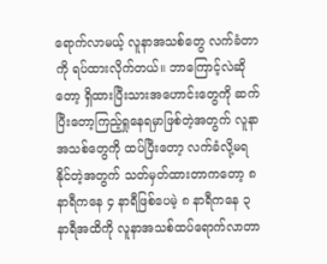ရောက်လာမယ့် လူနာအသစ်တွေ လက်ခံတာကို ရပ်ထားလိုက်တယ်။ ဘာကြောင့်လဲဆိုတော့ ရှိထားပြီးသားအဟောင်းတွေကို ဆက်ပြီးတော့ကြည့်ရှုနေရမှာဖြစ်တဲ့အတွက် လူနာအသစ်တွေကို ထပ်ပြီးတော့ လက်ခံလို့မရနိုင်တဲ့အတွက် သတ်မှတ်ထားတာကတော့ ၈ နာရီကနေ ၄ နာရီဖြစ်ပေမဲ့ ၈ နာရီကနေ ၃ နာရီအထိကို လူနာအသစ်ထပ်ရောက်လာတာ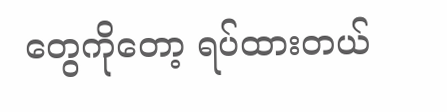တွေကိုတော့ ရပ်ထားတယ်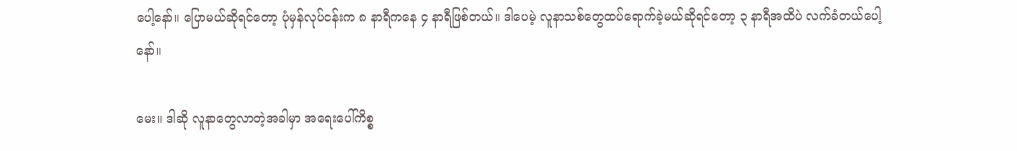ပေါ့နော်။ ပြောမယ်ဆိုရင်တော့ ပုံမှန်လုပ်ငန်းက ၈ နာရီကနေ ၄ နာရီဖြစ်တယ်။ ဒါပေမဲ့ လူနာသစ်တွေထပ်ရောက်ခဲ့မယ်ဆိုရင်တော့ ၃ နာရီအထိပဲ လက်ခံတယ်ပေါ့နော်။

မေး။ ဒါဆို လူနာတွေလာတဲ့အခါမှာ အရေးပေါ်ကိစ္စ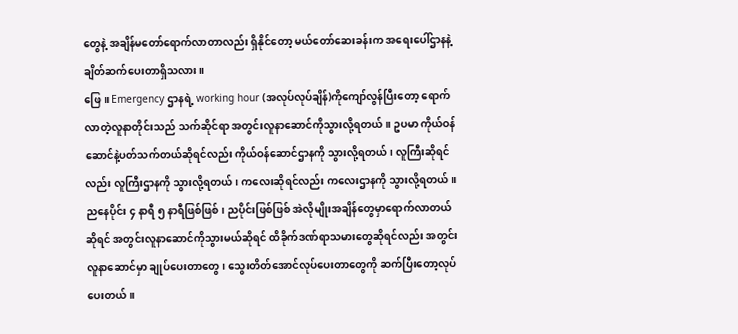တွေနဲ့ အချိန်မတော်ရောက်လာတာလည်း ရှိနိုင်တော့ မယ်တော်ဆေးခန်းက အရေးပေါ်ဌာနနဲ့ ချိတ်ဆက်ပေးတာရှိသလား။
ဖြေ။ Emergency ဌာနရဲ့ working hour (အလုပ်လုပ်ချိန်)ကိုကျော်လွန်ပြီးတော့ ရောက်လာတဲ့လူနာတိုင်းသည် သက်ဆိုင်ရာ အတွင်းလူနာဆောင်ကိုသွားလို့ရတယ်။ ဥပမာ ကိုယ်ဝန်ဆောင်နဲ့ပတ်သက်တယ်ဆိုရင်လည်း ကိုယ်ဝန်ဆောင်ဌာနကို သွားလို့ရတယ်၊ လူကြီးဆိုရင်လည်း လူကြီးဌာနကို သွားလို့ရတယ်၊ ကလေးဆိုရင်လည်း ကလေးဌာနကို သွားလို့ရတယ်။ ညနေပိုင်း ၄ နာရီ ၅ နာရီဖြစ်ဖြစ်၊ ညပိုင်းဖြစ်ဖြစ် အဲလိုမျိုးအချိန်တွေမှာရောက်လာတယ်ဆိုရင် အတွင်းလူနာဆောင်ကိုသွားမယ်ဆိုရင် ထိခိုက်ဒဏ်ရာသမားတွေဆိုရင်လည်း အတွင်းလူနာဆောင်မှာ ချုပ်ပေးတာတွေ၊ သွေးတိတ်အောင်လုပ်ပေးတာတွေကို ဆက်ပြီးတော့လုပ်ပေးတယ်။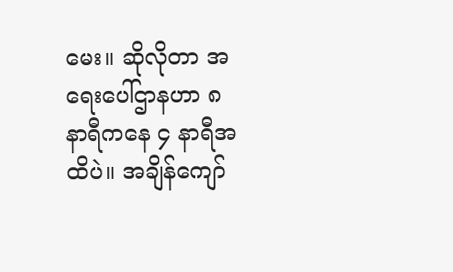မေး။ ဆိုလိုတာ အရေးပေါ်ဌာနဟာ ၈ နာရီကနေ ၄ နာရီအထိပဲ။ အချိန်ကျော်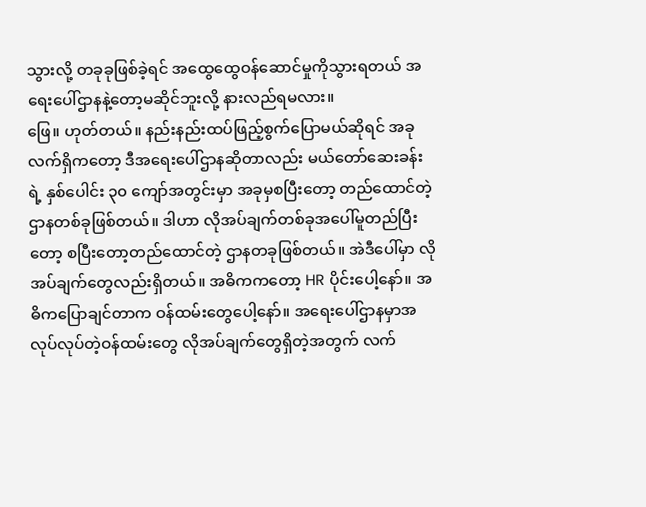သွားလို့ တခုခုဖြစ်ခဲ့ရင် အထွေထွေဝန်ဆောင်မှုကိုသွားရတယ် အရေးပေါ်ဌာနနဲ့တော့မဆိုင်ဘူးလို့ နားလည်ရမလား။
ဖြေ။ ဟုတ်တယ်။ နည်းနည်းထပ်ဖြည့်စွက်ပြောမယ်ဆိုရင် အခုလက်ရှိကတော့ ဒီအရေးပေါ်ဌာနဆိုတာလည်း မယ်တော်ဆေးခန်းရဲ့ နှစ်ပေါင်း ၃၀ ကျော်အတွင်းမှာ အခုမှစပြီးတော့ တည်ထောင်တဲ့ ဌာနတစ်ခုဖြစ်တယ်။ ဒါဟာ လိုအပ်ချက်တစ်ခုအပေါ်မူတည်ပြီးတော့ စပြီးတော့တည်ထောင်တဲ့ ဌာနတခုဖြစ်တယ်။ အဲဒီပေါ်မှာ လိုအပ်ချက်တွေလည်းရှိတယ်။ အဓိကကတော့ HR ပိုင်းပေါ့နော်။ အဓိကပြောချင်တာက ဝန်ထမ်းတွေပေါ့နော်။ အရေးပေါ်ဌာနမှာအလုပ်လုပ်တဲ့ဝန်ထမ်းတွေ လိုအပ်ချက်တွေရှိတဲ့အတွက် လက်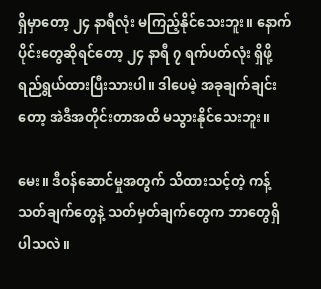ရှိမှာတော့ ၂၄ နာရီလုံး မကြည့်နိုင်သေးဘူး။ နောက်ပိုင်းတွေဆိုရင်တော့ ၂၄ နာရီ ၇ ရက်ပတ်လုံး ရှိဖို့ ရည်ရွယ်ထားပြီးသားပါ။ ဒါပေမဲ့ အခုချက်ချင်းတော့ အဲဒီအတိုင်းတာအထိ မသွားနိုင်သေးဘူး။

မေး။ ဒီဝန်ဆောင်မှုအတွက် သိထားသင့်တဲ့ ကန့်သတ်ချက်တွေနဲ့ သတ်မှတ်ချက်တွေက ဘာတွေရှိပါသလဲ။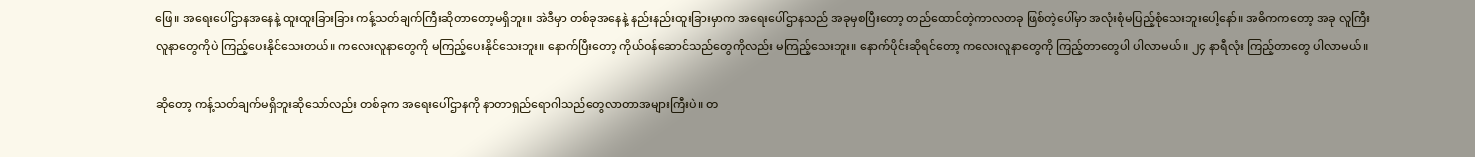ဖြေ။ အရေးပေါ်ဌာနအနေနဲ့ ထူးထူးခြားခြား ကန့်သတ်ချက်ကြီးဆိုတာတော့မရှိဘူး။ အဲဒီမှာ တစ်ခုအနေနဲ့ နည်းနည်းထူးခြားမှာက အရေးပေါ်ဌာနသည် အခုမှစပြီးတော့ တည်ထောင်တဲ့ကာလတခု ဖြစ်တဲ့ပေါ်မှာ အလုံးစုံမပြည့်စုံသေးဘူးပေါ့နော်။ အဓိကကတော့ အခု လူကြီးလူနာတွေကိုပဲ ကြည့်ပေးနိုင်သေးတယ်။ ကလေးလူနာတွေကို မကြည့်ပေးနိုင်သေးဘူး။ နောက်ပြီးတော့ ကိုယ်ဝန်ဆောင်သည်တွေကိုလည်း မကြည့်သေးဘူး။ နောက်ပိုင်းဆိုရင်တော့ ကလေးလူနာတွေကို ကြည့်တာတွေပါ ပါလာမယ်။ ၂၄ နာရီလုံး ကြည့်တာတွေ ပါလာမယ်။

ဆိုတော့ ကန့်သတ်ချက်မရှိဘူးဆိုသော်လည်း တစ်ခုက အရေးပေါ်ဌာနကို နာတာရှည်ရောဂါသည်တွေလာတာအများကြီးပဲ။ တ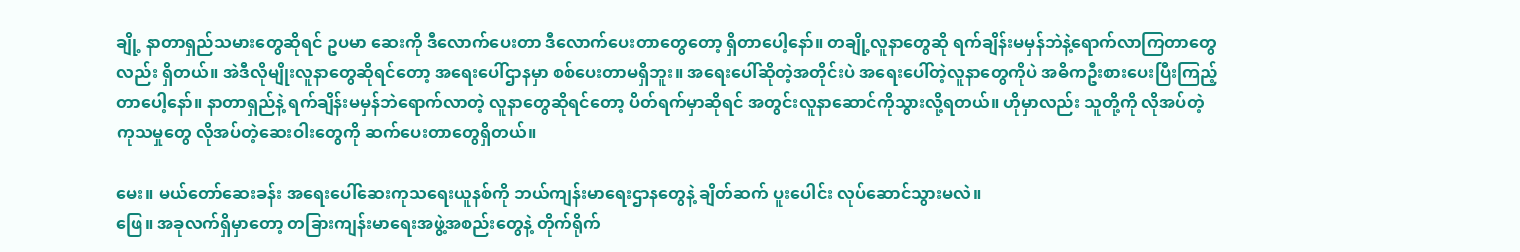ချို့ နာတာရှည်သမားတွေဆိုရင် ဥပမာ ဆေးကို ဒီလောက်ပေးတာ ဒီလောက်ပေးတာတွေတော့ ရှိတာပေါ့နော်။ တချို့လူနာတွေဆို ရက်ချိန်းမမှန်ဘဲနဲ့ရောက်လာကြတာတွေလည်း ရှိတယ်။ အဲဒီလိုမျိုးလူနာတွေဆိုရင်တော့ အရေးပေါ်ဌာနမှာ စစ်ပေးတာမရှိဘူး။ အရေးပေါ်ဆိုတဲ့အတိုင်းပဲ အရေးပေါ်တဲ့လူနာတွေကိုပဲ အဓိကဦးစားပေးပြီးကြည့်တာပေါ့နော်။ နာတာရှည်နဲ့ ရက်ချိန်းမမှန်ဘဲရောက်လာတဲ့ လူနာတွေဆိုရင်တော့ ပိတ်ရက်မှာဆိုရင် အတွင်းလူနာဆောင်ကိုသွားလို့ရတယ်။ ဟိုမှာလည်း သူတို့ကို လိုအပ်တဲ့ကုသမှုတွေ လိုအပ်တဲ့ဆေးဝါးတွေကို ဆက်ပေးတာတွေရှိတယ်။

မေး။ မယ်တော်ဆေးခန်း အရေးပေါ်ဆေးကုသရေးယူနစ်ကို ဘယ်ကျန်းမာရေးဌာနတွေနဲ့ ချိတ်ဆက် ပူးပေါင်း လုပ်ဆောင်သွားမလဲ။
ဖြေ။ အခုလက်ရှိမှာတော့ တခြားကျန်းမာရေးအဖွဲ့အစည်းတွေနဲ့ တိုက်ရိုက်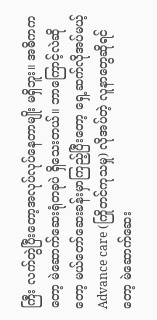ကြီး လက်တွဲပြီးတော့အလုပ်လုပ်နေတာမျိုး မရှိဘူး။ အဓိကကတော့ မဲဆောက်ဆေးရုံတခုပဲ ရှိသေးတယ်။ ဘာကြောင့်လဲဆိုတော့ မယ်တော်ဆေးခန်းမှာကြည့်ပြီးတော့ ရှေ့ဆက်လိုအပ်မယ့် Advance care (ကြိုတင်ကုသမှု) လိုအပ်တဲ့ လူနာတွေဆိုရင်တော့ မဲဆောက်ဆေး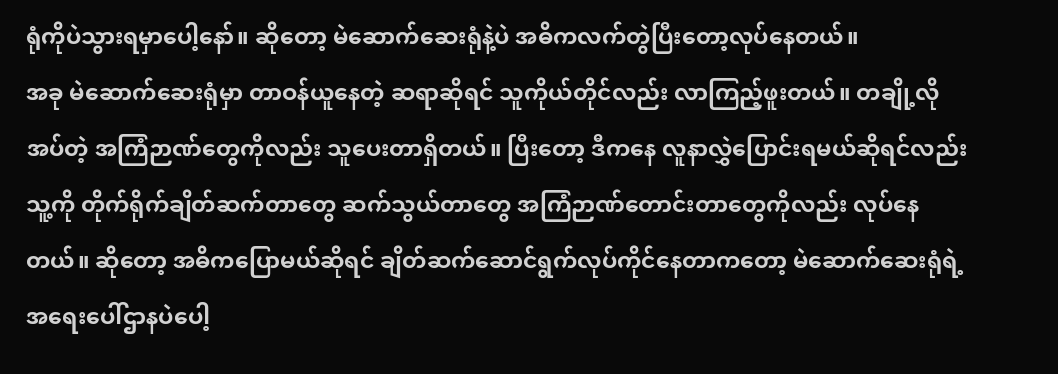ရုံကိုပဲသွားရမှာပေါ့နော်။ ဆိုတော့ မဲဆောက်ဆေးရုံနဲ့ပဲ အဓိကလက်တွဲပြီးတော့လုပ်နေတယ်။
အခု မဲဆောက်ဆေးရုံမှာ တာဝန်ယူနေတဲ့ ဆရာဆိုရင် သူကိုယ်တိုင်လည်း လာကြည့်ဖူးတယ်။ တချို့လိုအပ်တဲ့ အကြံဉာဏ်တွေကိုလည်း သူပေးတာရှိတယ်။ ပြီးတော့ ဒီကနေ လူနာလွှဲပြောင်းရမယ်ဆိုရင်လည်း သူ့ကို တိုက်ရိုက်ချိတ်ဆက်တာတွေ ဆက်သွယ်တာတွေ အကြံဉာဏ်တောင်းတာတွေကိုလည်း လုပ်နေတယ်။ ဆိုတော့ အဓိကပြောမယ်ဆိုရင် ချိတ်ဆက်ဆောင်ရွက်လုပ်ကိုင်နေတာကတော့ မဲဆောက်ဆေးရုံရဲ့ အရေးပေါ်ဌာနပဲပေါ့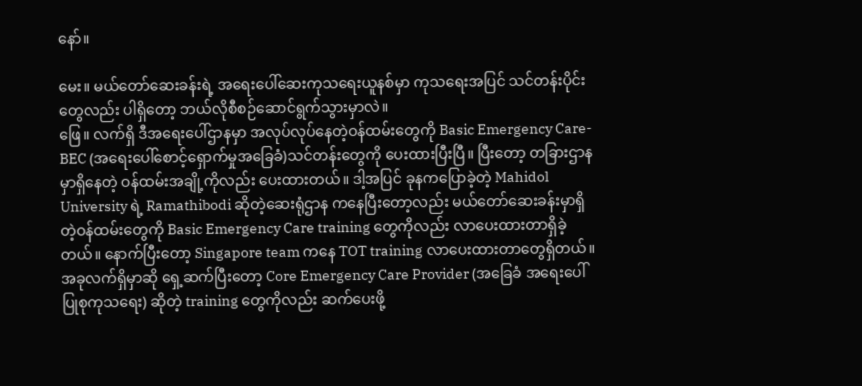နော်။

မေး။ မယ်တော်ဆေးခန်းရဲ့ အရေးပေါ်ဆေးကုသရေးယူနစ်မှာ ကုသရေးအပြင် သင်တန်းပိုင်းတွေလည်း ပါရှိတော့ ဘယ်လိုစီစဉ်ဆောင်ရွက်သွားမှာလဲ။
ဖြေ။ လက်ရှိ ဒီအရေးပေါ်ဌာနမှာ အလုပ်လုပ်နေတဲ့ဝန်ထမ်းတွေကို Basic Emergency Care-BEC (အရေးပေါ်စောင့်ရှောက်မှုအခြေခံ)သင်တန်းတွေကို ပေးထားပြီးပြီ။ ပြီးတော့ တခြားဌာနမှာရှိနေတဲ့ ဝန်ထမ်းအချို့ကိုလည်း ပေးထားတယ်။ ဒါ့အပြင် ခုနကပြောခဲ့တဲ့ Mahidol University ရဲ့ Ramathibodi ဆိုတဲ့ဆေးရုံဌာန ကနေပြီးတော့လည်း မယ်တော်ဆေးခန်းမှာရှိတဲ့ဝန်ထမ်းတွေကို Basic Emergency Care training တွေကိုလည်း လာပေးထားတာရှိခဲ့တယ်။ နောက်ပြီးတော့ Singapore team ကနေ TOT training လာပေးထားတာတွေရှိတယ်။ အခုလက်ရှိမှာဆို ရှေ့ဆက်ပြီးတော့ Core Emergency Care Provider (အခြေခံ အရေးပေါ် ပြုစုကုသရေး) ဆိုတဲ့ training တွေကိုလည်း ဆက်ပေးဖို့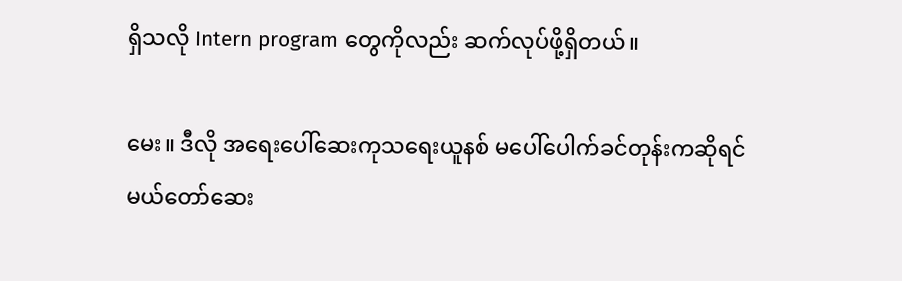ရှိသလို Intern program တွေကိုလည်း ဆက်လုပ်ဖို့ရှိတယ်။

မေး။ ဒီလို အရေးပေါ်ဆေးကုသရေးယူနစ် မပေါ်ပေါက်ခင်တုန်းကဆိုရင် မယ်တော်ဆေး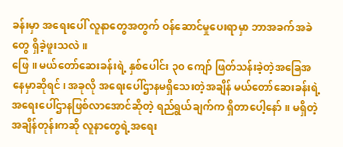ခန်းမှာ အရေးပေါ် လူနာတွေအတွက် ဝန်ဆောင်မှုပေးရာမှာ ဘာအခက်အခဲတွေ ရှိခဲ့ဖူးသလဲ။
ဖြေ။ မယ်တော်ဆေးခန်းရဲ့ နှစ်ပေါင်း ၃၀ ကျော် ဖြတ်သန်းခဲ့တဲ့အခြေအနေမှာဆိုရင်၊ အခုလို အရေးပေါ်ဌာနမရှိသေးတဲ့အချိန် မယ်တော်ဆေးခန်းရဲ့ အရေးပေါ်ဌာနဖြစ်လာအောင်ဆိုတဲ့ ရည်ရွယ်ချက်က ရှိတာပေါ့နော်။ မရှိတဲ့အချိန်တုန်းကဆို လူနာတွေရဲ့အရေး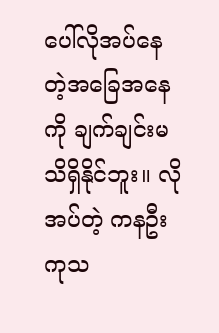ပေါ်လိုအပ်နေတဲ့အခြေအနေကို ချက်ချင်းမသိရှိနိုင်ဘူး။ လိုအပ်တဲ့ ကနဦးကုသ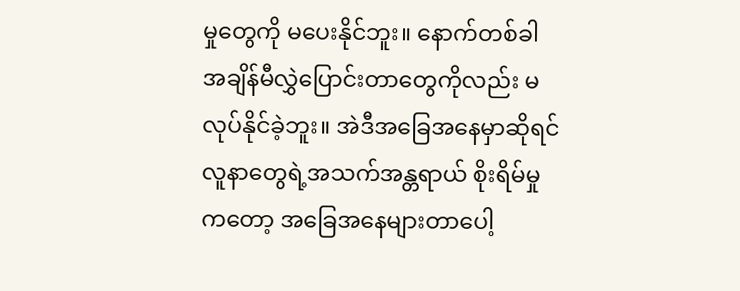မှုတွေကို မပေးနိုင်ဘူး။ နောက်တစ်ခါ အချိန်မီလွှဲပြောင်းတာတွေကိုလည်း မလုပ်နိုင်ခဲ့ဘူး။ အဲဒီအခြေအနေမှာဆိုရင် လူနာတွေရဲ့အသက်အန္တရာယ် စိုးရိမ်မှုကတော့ အခြေအနေများတာပေါ့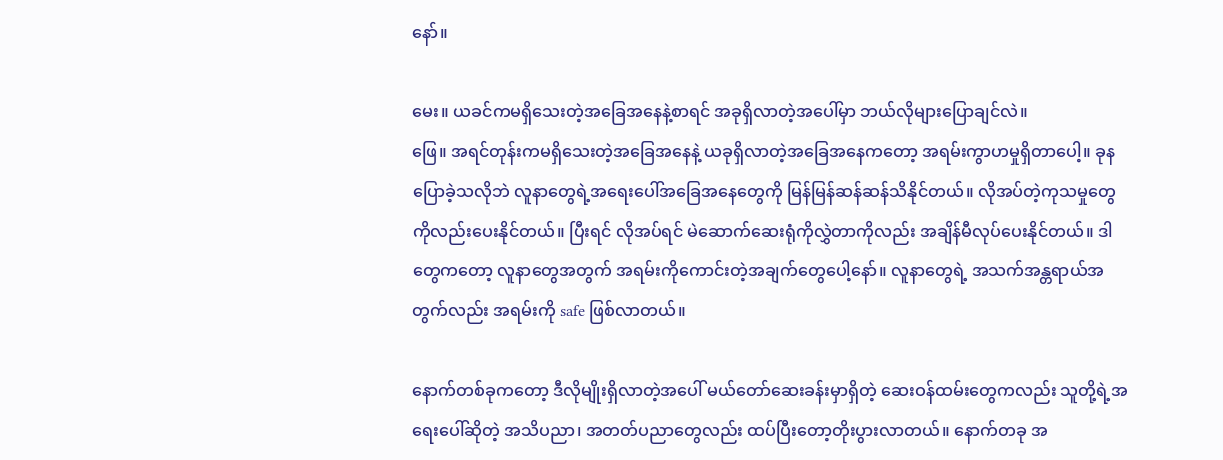နော်။

မေး။ ယခင်ကမရှိသေးတဲ့အခြေအနေနဲ့စာရင် အခုရှိလာတဲ့အပေါ်မှာ ဘယ်လိုများပြောချင်လဲ။
ဖြေ။ အရင်တုန်းကမရှိသေးတဲ့အခြေအနေနဲ့ ယခုရှိလာတဲ့အခြေအနေကတော့ အရမ်းကွာဟမှုရှိတာပေါ့။ ခုနပြောခဲ့သလိုဘဲ လူနာတွေရဲ့အရေးပေါ်အခြေအနေတွေကို မြန်မြန်ဆန်ဆန်သိနိုင်တယ်။ လိုအပ်တဲ့ကုသမှုတွေကိုလည်းပေးနိုင်တယ်။ ပြီးရင် လိုအပ်ရင် မဲဆောက်ဆေးရုံကိုလွှဲတာကိုလည်း အချိန်မီလုပ်ပေးနိုင်တယ်။ ဒါတွေကတော့ လူနာတွေအတွက် အရမ်းကိုကောင်းတဲ့အချက်တွေပေါ့နော်။ လူနာတွေရဲ့ အသက်အန္တရာယ်အတွက်လည်း အရမ်းကို safe ဖြစ်လာတယ်။

နောက်တစ်ခုကတော့ ဒီလိုမျိုးရှိလာတဲ့အပေါ် မယ်တော်ဆေးခန်းမှာရှိတဲ့ ဆေးဝန်ထမ်းတွေကလည်း သူတို့ရဲ့အရေးပေါ်ဆိုတဲ့ အသိပညာ၊ အတတ်ပညာတွေလည်း ထပ်ပြီးတော့တိုးပွားလာတယ်။ နောက်တခု အ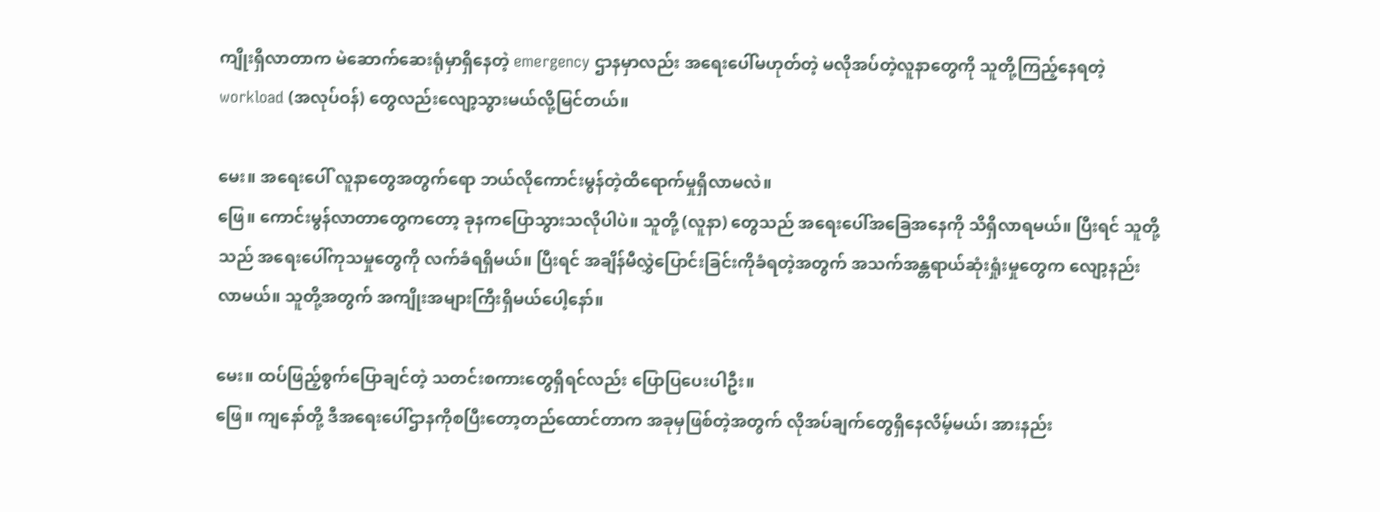ကျိုးရှိလာတာက မဲဆောက်ဆေးရုံမှာရှိနေတဲ့ emergency ဌာနမှာလည်း အရေးပေါ်မဟုတ်တဲ့ မလိုအပ်တဲ့လူနာတွေကို သူတို့ကြည့်နေရတဲ့ workload (အလုပ်ဝန်) တွေလည်းလျော့သွားမယ်လို့မြင်တယ်။

မေး။ အရေးပေါ် လူနာတွေအတွက်ရော ဘယ်လိုကောင်းမွန်တဲ့ထိရောက်မှုရှိလာမလဲ။
ဖြေ။ ကောင်းမွန်လာတာတွေကတော့ ခုနကပြောသွားသလိုပါပဲ။ သူတို့ (လူနာ) တွေသည် အရေးပေါ်အခြေအနေကို သိရှိလာရမယ်။ ပြီးရင် သူတို့သည် အရေးပေါ်ကုသမှုတွေကို လက်ခံရရှိမယ်။ ပြီးရင် အချိန်မီလွှဲပြောင်းခြင်းကိုခံရတဲ့အတွက် အသက်အန္တရာယ်ဆုံးရှုံးမှုတွေက လျော့နည်းလာမယ်။ သူတို့အတွက် အကျိုးအများကြီးရှိမယ်ပေါ့နော်။

မေး။ ထပ်ဖြည့်စွက်ပြောချင်တဲ့ သတင်းစကားတွေရှိရင်လည်း ပြောပြပေးပါဦး။
ဖြေ။ ကျနော်တို့ ဒီအရေးပေါ်ဌာနကိုစပြီးတော့တည်ထောင်တာက အခုမှဖြစ်တဲ့အတွက် လိုအပ်ချက်တွေရှိနေလိမ့်မယ်၊ အားနည်း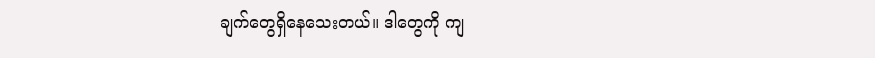ချက်တွေရှိနေသေးတယ်။ ဒါတွေကို ကျ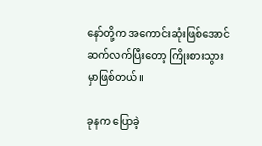နော်တို့က အကောင်းဆုံးဖြစ်အောင် ဆက်လက်ပြီးတော့ ကြိုးစားသွားမှာဖြစ်တယ်။

ခုနက ပြောခဲ့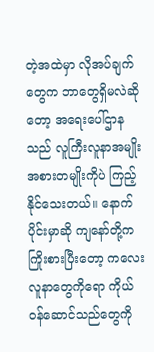တဲ့အထဲမှာ လိုအပ်ချက်တွေက ဘာတွေရှိမလဲဆိုတော့ အရေးပေါ်ဌာနသည် လူကြီးလူနာအမျိုးအစားတမျိုးကိုပဲ ကြည့်နိုင်သေးတယ်။ နောက်ပိုင်းမှာဆို ကျနော်တို့ကကြိုးစားပြီးတော့ ကလေးလူနာတွေကိုရော ကိုယ်ဝန်ဆောင်သည်တွေကို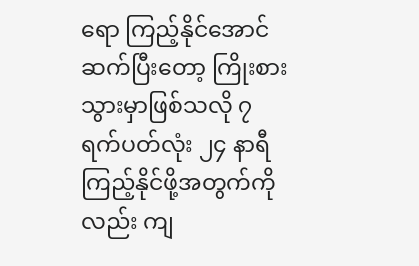ရော ကြည့်နိုင်အောင် ဆက်ပြီးတော့ ကြိုးစားသွားမှာဖြစ်သလို ၇ ရက်ပတ်လုံး ၂၄ နာရီကြည့်နိုင်ဖို့အတွက်ကိုလည်း ကျ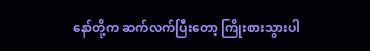နော်တို့က ဆက်လက်ပြီးတော့ ကြိုးစားသွားပါ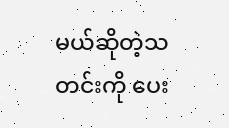မယ်ဆိုတဲ့သတင်းကို ပေး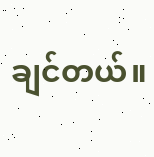ချင်တယ်။